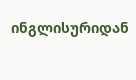ინგლისურიდან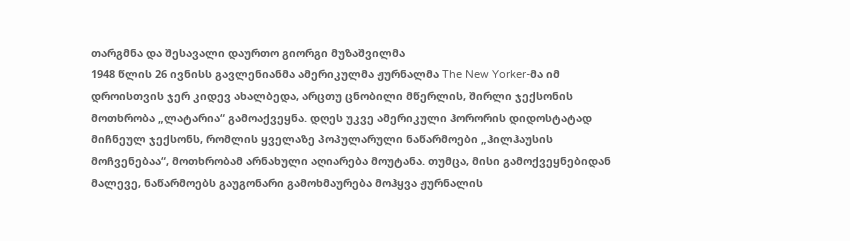თარგმნა და შესავალი დაურთო გიორგი მუზაშვილმა
1948 წლის 26 ივნისს გავლენიანმა ამერიკულმა ჟურნალმა The New Yorker-მა იმ დროისთვის ჯერ კიდევ ახალბედა, არცთუ ცნობილი მწერლის, შირლი ჯექსონის მოთხრობა „ლატარია“ გამოაქვეყნა. დღეს უკვე ამერიკული ჰორორის დიდოსტატად მიჩნეულ ჯექსონს, რომლის ყველაზე პოპულარული ნაწარმოები „ჰილჰაუსის მოჩვენებაა“, მოთხრობამ არნახული აღიარება მოუტანა. თუმცა, მისი გამოქვეყნებიდან მალევე, ნაწარმოებს გაუგონარი გამოხმაურება მოჰყვა ჟურნალის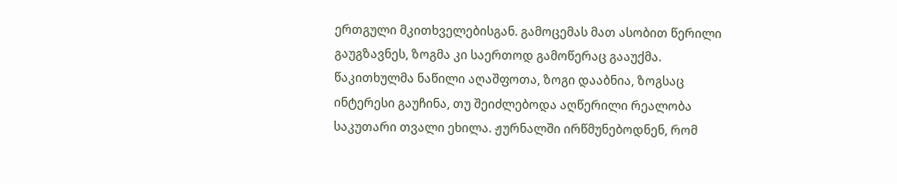ერთგული მკითხველებისგან. გამოცემას მათ ასობით წერილი გაუგზავნეს, ზოგმა კი საერთოდ გამოწერაც გააუქმა. წაკითხულმა ნაწილი აღაშფოთა, ზოგი დააბნია, ზოგსაც ინტერესი გაუჩინა, თუ შეიძლებოდა აღწერილი რეალობა საკუთარი თვალი ეხილა. ჟურნალში ირწმუნებოდნენ, რომ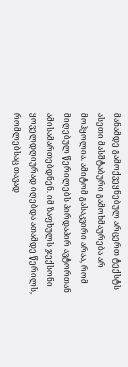მანამდე გამოქვეყნებულ არცერთ ტექსტს ასეთი მასშტაბური გამოხმაურება არ მოჰყოლია. ამიტომ გასაკვირი არაა, რომ მიღებულ წერილებს პირდაპირ ავტორთან ამისამართებდნენ. იმ ზაფხულს ჯექსონი ყოველდღიურად იღებდა ათამდე წერილს, რომლებსაც თავად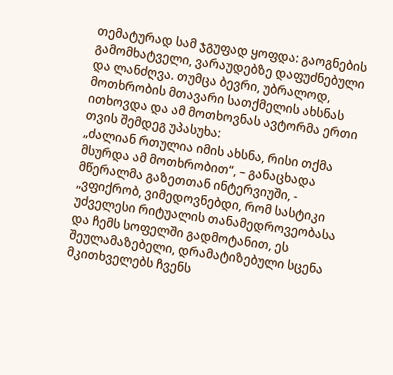თემატურად სამ ჯგუფად ყოფდა: გაოგნების გამომხატველი, ვარაუდებზე დაფუძნებული და ლანძღვა. თუმცა ბევრი, უბრალოდ, მოთხრობის მთავარი სათქმელის ახსნას ითხოვდა და ამ მოთხოვნას ავტორმა ერთი თვის შემდეგ უპასუხა:
„ძალიან რთულია იმის ახსნა, რისი თქმა მსურდა ამ მოთხრობით“, – განაცხადა მწერალმა გაზეთთან ინტერვიუში, - „ვფიქრობ, ვიმედოვნებდი, რომ სასტიკი უძველესი რიტუალის თანამედროვეობასა და ჩემს სოფელში გადმოტანით, ეს შეულამაზებელი, დრამატიზებული სცენა მკითხველებს ჩვენს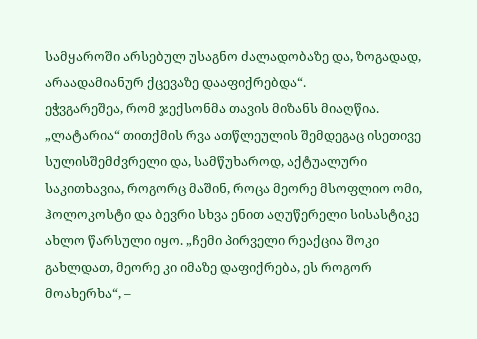სამყაროში არსებულ უსაგნო ძალადობაზე და, ზოგადად, არაადამიანურ ქცევაზე დააფიქრებდა“.
ეჭვგარეშეა, რომ ჯექსონმა თავის მიზანს მიაღწია. „ლატარია“ თითქმის რვა ათწლეულის შემდეგაც ისეთივე სულისშემძვრელი და, სამწუხაროდ, აქტუალური საკითხავია, როგორც მაშინ, როცა მეორე მსოფლიო ომი, ჰოლოკოსტი და ბევრი სხვა ენით აღუწერელი სისასტიკე ახლო წარსული იყო. „ჩემი პირველი რეაქცია შოკი გახლდათ, მეორე კი იმაზე დაფიქრება, ეს როგორ მოახერხა“, –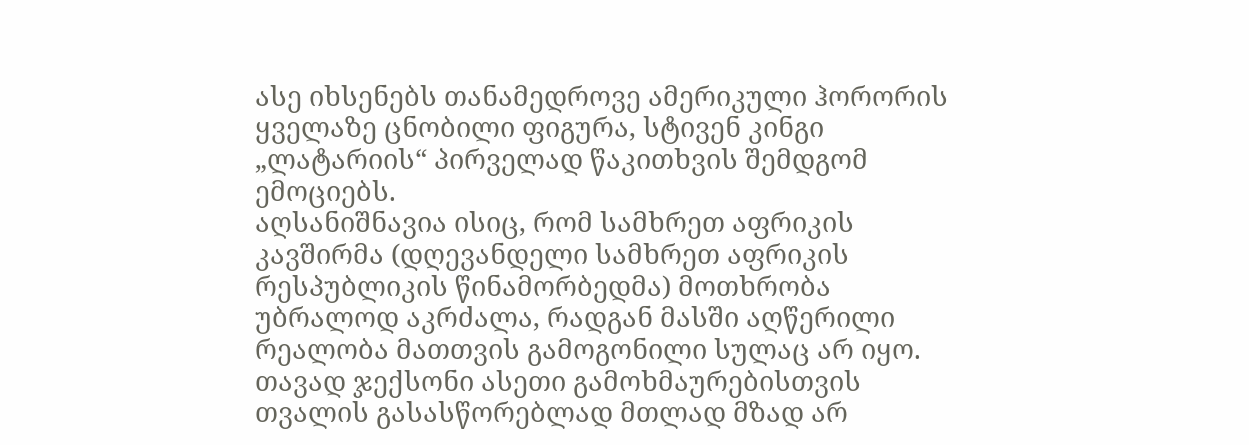ასე იხსენებს თანამედროვე ამერიკული ჰორორის ყველაზე ცნობილი ფიგურა, სტივენ კინგი „ლატარიის“ პირველად წაკითხვის შემდგომ ემოციებს.
აღსანიშნავია ისიც, რომ სამხრეთ აფრიკის კავშირმა (დღევანდელი სამხრეთ აფრიკის რესპუბლიკის წინამორბედმა) მოთხრობა უბრალოდ აკრძალა, რადგან მასში აღწერილი რეალობა მათთვის გამოგონილი სულაც არ იყო.
თავად ჯექსონი ასეთი გამოხმაურებისთვის თვალის გასასწორებლად მთლად მზად არ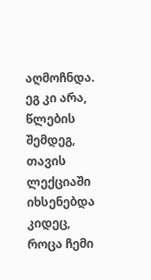აღმოჩნდა. ეგ კი არა, წლების შემდეგ, თავის ლექციაში იხსენებდა კიდეც, როცა ჩემი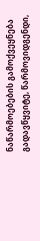ნაწარმოებების გამოქვეყნება გადავწყვიტე, წარმოვიდგენდი,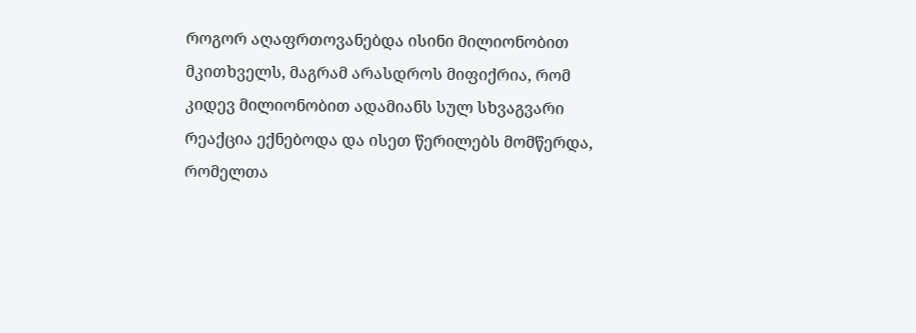როგორ აღაფრთოვანებდა ისინი მილიონობით მკითხველს, მაგრამ არასდროს მიფიქრია, რომ კიდევ მილიონობით ადამიანს სულ სხვაგვარი რეაქცია ექნებოდა და ისეთ წერილებს მომწერდა, რომელთა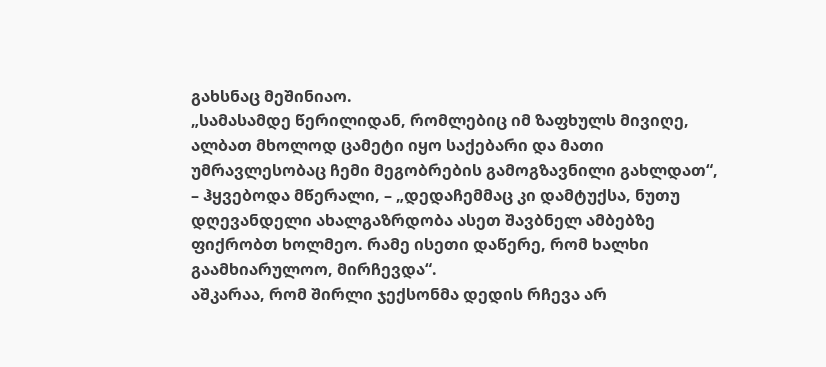გახსნაც მეშინიაო.
„სამასამდე წერილიდან, რომლებიც იმ ზაფხულს მივიღე, ალბათ მხოლოდ ცამეტი იყო საქებარი და მათი უმრავლესობაც ჩემი მეგობრების გამოგზავნილი გახლდათ“, – ჰყვებოდა მწერალი, – „დედაჩემმაც კი დამტუქსა, ნუთუ დღევანდელი ახალგაზრდობა ასეთ შავბნელ ამბებზე ფიქრობთ ხოლმეო. რამე ისეთი დაწერე, რომ ხალხი გაამხიარულოო, მირჩევდა“.
აშკარაა, რომ შირლი ჯექსონმა დედის რჩევა არ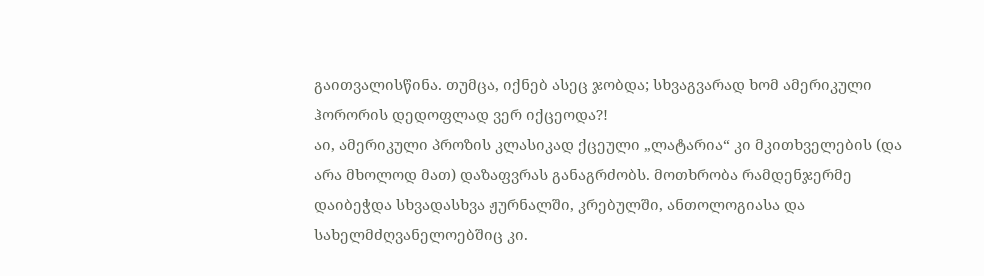გაითვალისწინა. თუმცა, იქნებ ასეც ჯობდა; სხვაგვარად ხომ ამერიკული ჰორორის დედოფლად ვერ იქცეოდა?!
აი, ამერიკული პროზის კლასიკად ქცეული „ლატარია“ კი მკითხველების (და არა მხოლოდ მათ) დაზაფვრას განაგრძობს. მოთხრობა რამდენჯერმე დაიბეჭდა სხვადასხვა ჟურნალში, კრებულში, ანთოლოგიასა და სახელმძღვანელოებშიც კი.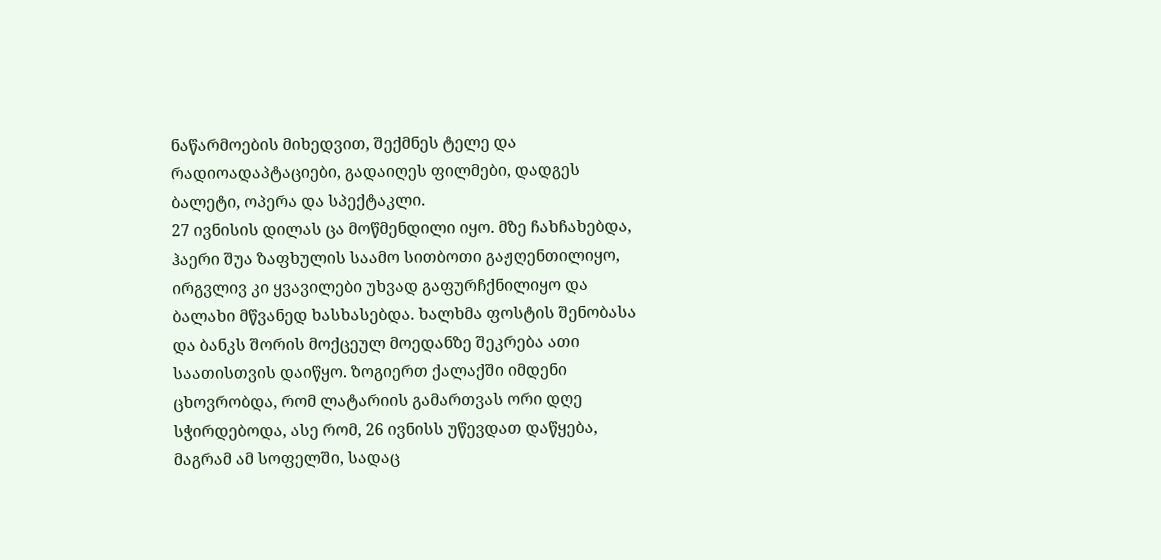ნაწარმოების მიხედვით, შექმნეს ტელე და რადიოადაპტაციები, გადაიღეს ფილმები, დადგეს ბალეტი, ოპერა და სპექტაკლი.
27 ივნისის დილას ცა მოწმენდილი იყო. მზე ჩახჩახებდა, ჰაერი შუა ზაფხულის საამო სითბოთი გაჟღენთილიყო, ირგვლივ კი ყვავილები უხვად გაფურჩქნილიყო და ბალახი მწვანედ ხასხასებდა. ხალხმა ფოსტის შენობასა და ბანკს შორის მოქცეულ მოედანზე შეკრება ათი საათისთვის დაიწყო. ზოგიერთ ქალაქში იმდენი ცხოვრობდა, რომ ლატარიის გამართვას ორი დღე სჭირდებოდა, ასე რომ, 26 ივნისს უწევდათ დაწყება, მაგრამ ამ სოფელში, სადაც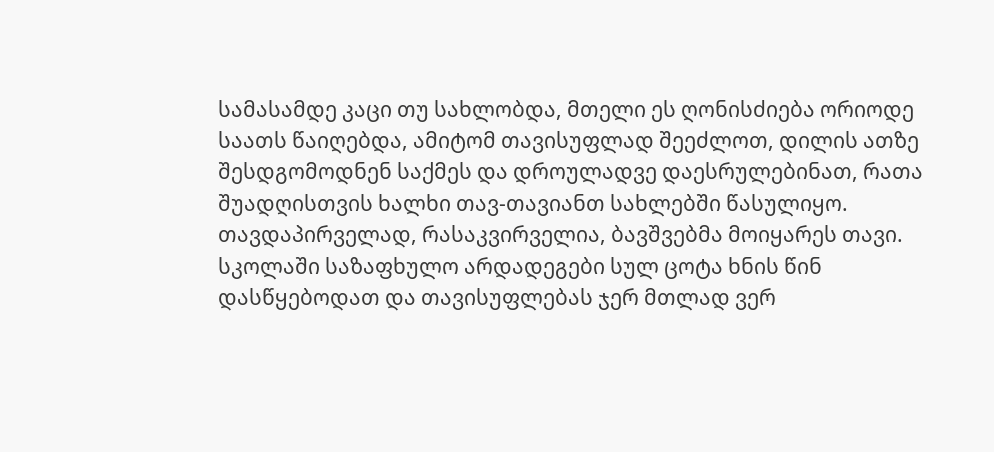სამასამდე კაცი თუ სახლობდა, მთელი ეს ღონისძიება ორიოდე საათს წაიღებდა, ამიტომ თავისუფლად შეეძლოთ, დილის ათზე შესდგომოდნენ საქმეს და დროულადვე დაესრულებინათ, რათა შუადღისთვის ხალხი თავ-თავიანთ სახლებში წასულიყო.
თავდაპირველად, რასაკვირველია, ბავშვებმა მოიყარეს თავი. სკოლაში საზაფხულო არდადეგები სულ ცოტა ხნის წინ დასწყებოდათ და თავისუფლებას ჯერ მთლად ვერ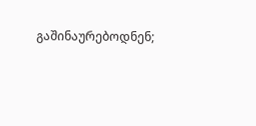გაშინაურებოდნენ;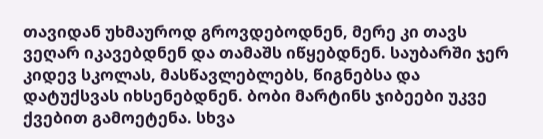თავიდან უხმაუროდ გროვდებოდნენ, მერე კი თავს ვეღარ იკავებდნენ და თამაშს იწყებდნენ. საუბარში ჯერ კიდევ სკოლას, მასწავლებლებს, წიგნებსა და დატუქსვას იხსენებდნენ. ბობი მარტინს ჯიბეები უკვე ქვებით გამოეტენა. სხვა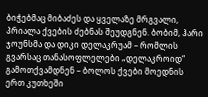ბიჭებმაც მიბაძეს და ყველაზე მრგვალი, პრიალა ქვების ძებნას შეუდგნენ. ბობიმ, ჰარი ჯოუნსმა და დიკი დელაკრუამ – რომლის გვარსაც თანასოფლელები „დელაკროიდ“ გამოთქვამდნენ – ბოლოს ქვები მოედნის ერთ კუთხეში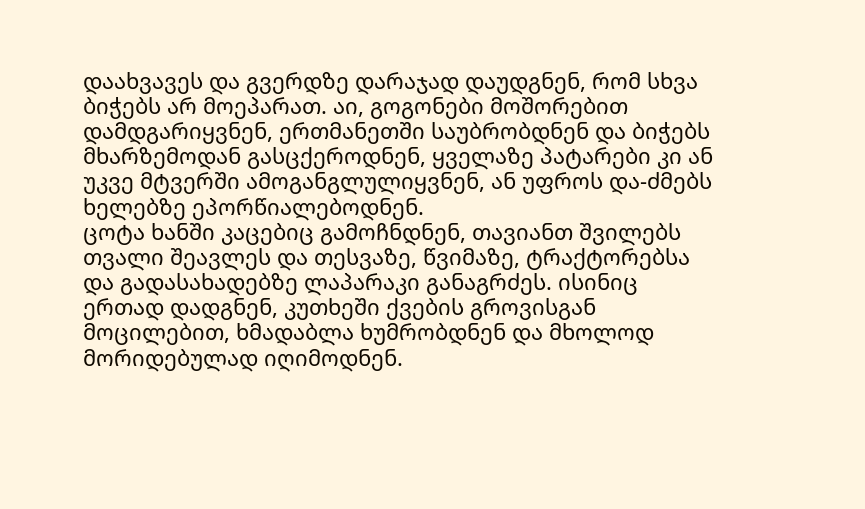დაახვავეს და გვერდზე დარაჯად დაუდგნენ, რომ სხვა ბიჭებს არ მოეპარათ. აი, გოგონები მოშორებით დამდგარიყვნენ, ერთმანეთში საუბრობდნენ და ბიჭებს მხარზემოდან გასცქეროდნენ, ყველაზე პატარები კი ან უკვე მტვერში ამოგანგლულიყვნენ, ან უფროს და-ძმებს ხელებზე ეპორწიალებოდნენ.
ცოტა ხანში კაცებიც გამოჩნდნენ, თავიანთ შვილებს თვალი შეავლეს და თესვაზე, წვიმაზე, ტრაქტორებსა და გადასახადებზე ლაპარაკი განაგრძეს. ისინიც ერთად დადგნენ, კუთხეში ქვების გროვისგან მოცილებით, ხმადაბლა ხუმრობდნენ და მხოლოდ მორიდებულად იღიმოდნენ.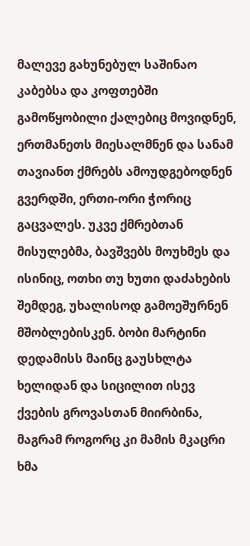მალევე გახუნებულ საშინაო კაბებსა და კოფთებში გამოწყობილი ქალებიც მოვიდნენ, ერთმანეთს მიესალმნენ და სანამ თავიანთ ქმრებს ამოუდგებოდნენ გვერდში, ერთი-ორი ჭორიც გაცვალეს. უკვე ქმრებთან მისულებმა, ბავშვებს მოუხმეს და ისინიც, ოთხი თუ ხუთი დაძახების შემდეგ, უხალისოდ გამოეშურნენ მშობლებისკენ. ბობი მარტინი დედამისს მაინც გაუსხლტა ხელიდან და სიცილით ისევ ქვების გროვასთან მიირბინა, მაგრამ როგორც კი მამის მკაცრი ხმა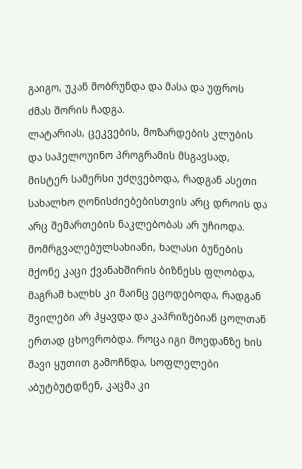გაიგო, უკან მობრუნდა და მასა და უფროს ძმას შორის ჩადგა.
ლატარიას, ცეკვების, მოზარდების კლუბის და საჰელოუინო პროგრამის მსგავსად, მისტერ სამერსი უძღვებოდა, რადგან ასეთი სახალხო ღონისძიებებისთვის არც დროის და არც შემართების ნაკლებობას არ უჩიოდა. მომრგვალებულსახიანი, ხალასი ბუნების მქონე კაცი ქვანახშირის ბიზნესს ფლობდა, მაგრამ ხალხს კი მაინც ეცოდებოდა, რადგან შვილები არ ჰყავდა და კაპრიზებიან ცოლთან ერთად ცხოვრობდა. როცა იგი მოედანზე ხის შავი ყუთით გამოჩნდა, სოფლელები აბუტბუტდნენ, კაცმა კი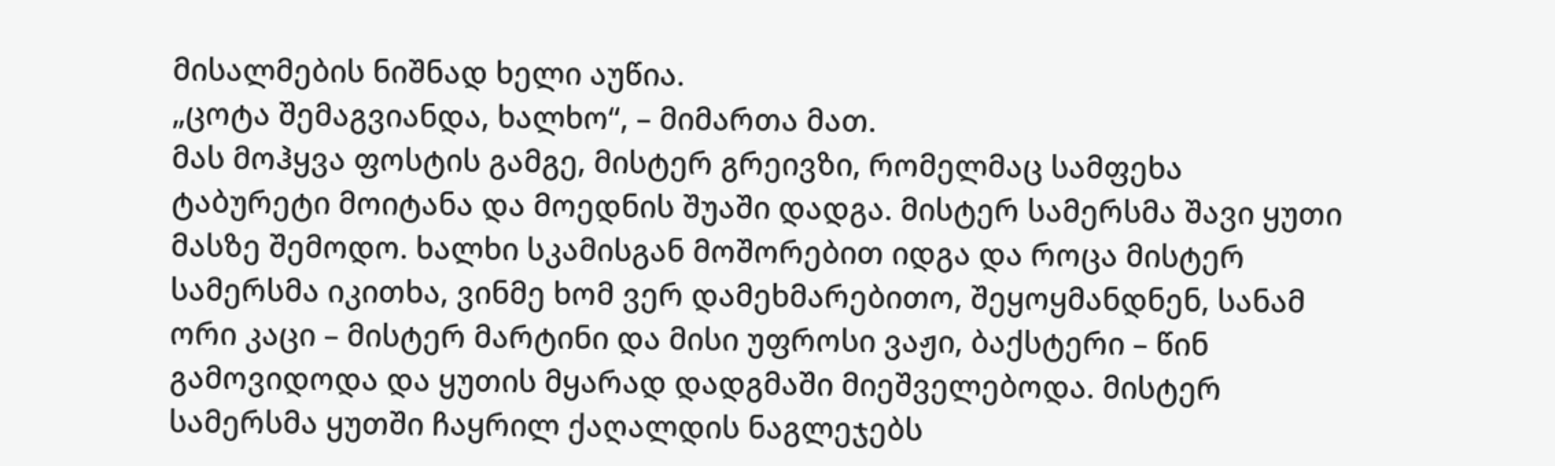მისალმების ნიშნად ხელი აუწია.
„ცოტა შემაგვიანდა, ხალხო“, – მიმართა მათ.
მას მოჰყვა ფოსტის გამგე, მისტერ გრეივზი, რომელმაც სამფეხა ტაბურეტი მოიტანა და მოედნის შუაში დადგა. მისტერ სამერსმა შავი ყუთი მასზე შემოდო. ხალხი სკამისგან მოშორებით იდგა და როცა მისტერ სამერსმა იკითხა, ვინმე ხომ ვერ დამეხმარებითო, შეყოყმანდნენ, სანამ ორი კაცი – მისტერ მარტინი და მისი უფროსი ვაჟი, ბაქსტერი – წინ გამოვიდოდა და ყუთის მყარად დადგმაში მიეშველებოდა. მისტერ სამერსმა ყუთში ჩაყრილ ქაღალდის ნაგლეჯებს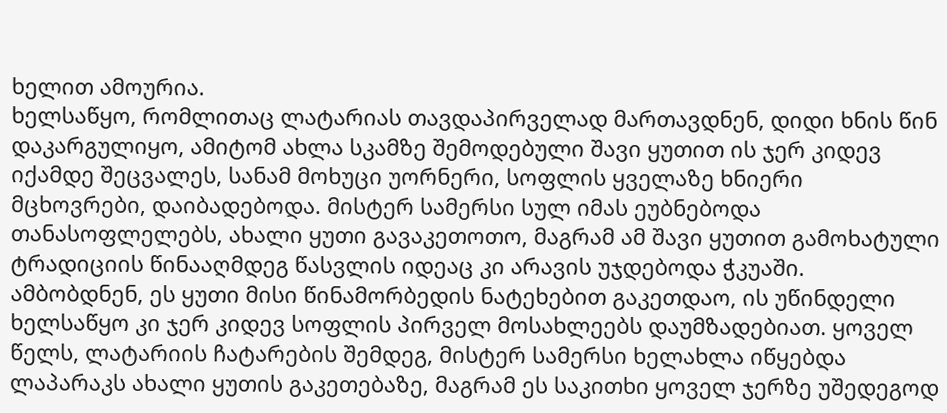ხელით ამოურია.
ხელსაწყო, რომლითაც ლატარიას თავდაპირველად მართავდნენ, დიდი ხნის წინ დაკარგულიყო, ამიტომ ახლა სკამზე შემოდებული შავი ყუთით ის ჯერ კიდევ იქამდე შეცვალეს, სანამ მოხუცი უორნერი, სოფლის ყველაზე ხნიერი მცხოვრები, დაიბადებოდა. მისტერ სამერსი სულ იმას ეუბნებოდა თანასოფლელებს, ახალი ყუთი გავაკეთოთო, მაგრამ ამ შავი ყუთით გამოხატული ტრადიციის წინააღმდეგ წასვლის იდეაც კი არავის უჯდებოდა ჭკუაში. ამბობდნენ, ეს ყუთი მისი წინამორბედის ნატეხებით გაკეთდაო, ის უწინდელი ხელსაწყო კი ჯერ კიდევ სოფლის პირველ მოსახლეებს დაუმზადებიათ. ყოველ წელს, ლატარიის ჩატარების შემდეგ, მისტერ სამერსი ხელახლა იწყებდა ლაპარაკს ახალი ყუთის გაკეთებაზე, მაგრამ ეს საკითხი ყოველ ჯერზე უშედეგოდ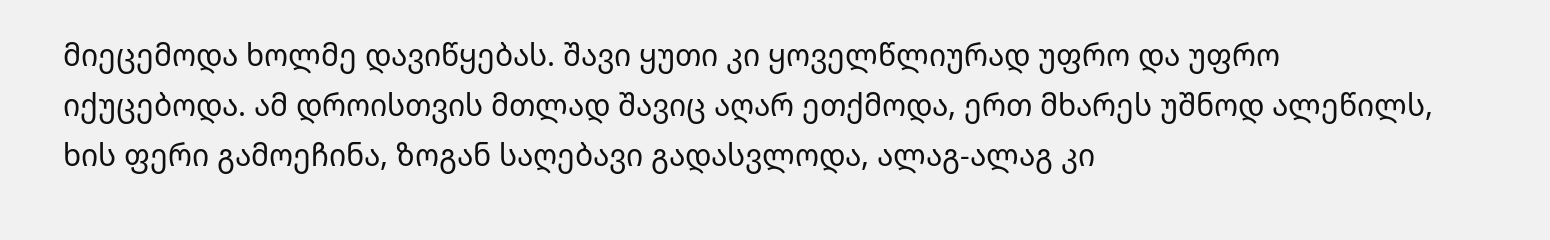მიეცემოდა ხოლმე დავიწყებას. შავი ყუთი კი ყოველწლიურად უფრო და უფრო იქუცებოდა. ამ დროისთვის მთლად შავიც აღარ ეთქმოდა, ერთ მხარეს უშნოდ ალეწილს, ხის ფერი გამოეჩინა, ზოგან საღებავი გადასვლოდა, ალაგ-ალაგ კი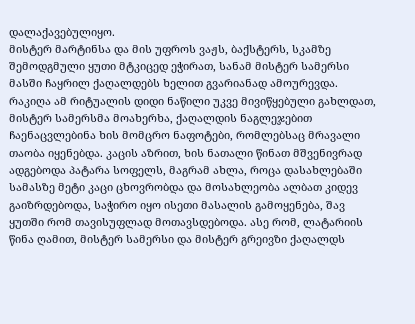დალაქავებულიყო.
მისტერ მარტინსა და მის უფროს ვაჟს, ბაქსტერს, სკამზე შემოდგმული ყუთი მტკიცედ ეჭირათ, სანამ მისტერ სამერსი მასში ჩაყრილ ქაღალდებს ხელით გვარიანად ამოურევდა. რაკიღა ამ რიტუალის დიდი ნაწილი უკვე მივიწყებული გახლდათ, მისტერ სამერსმა მოახერხა, ქაღალდის ნაგლეჯებით ჩაენაცვლებინა ხის მომცრო ნაფოტები, რომლებსაც მრავალი თაობა იყენებდა. კაცის აზრით, ხის ნათალი წინათ მშვენივრად ადგებოდა პატარა სოფელს, მაგრამ ახლა, როცა დასახლებაში სამასზე მეტი კაცი ცხოვრობდა და მოსახლეობა ალბათ კიდევ გაიზრდებოდა, საჭირო იყო ისეთი მასალის გამოყენება, შავ ყუთში რომ თავისუფლად მოთავსდებოდა. ასე რომ, ლატარიის წინა ღამით, მისტერ სამერსი და მისტერ გრეივზი ქაღალდს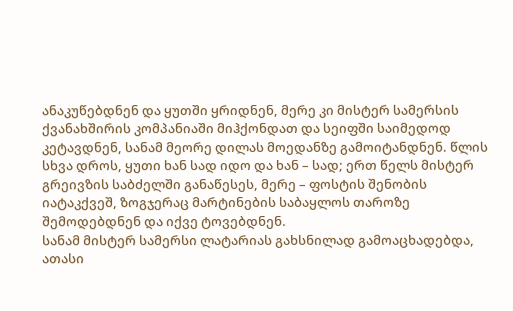ანაკუწებდნენ და ყუთში ყრიდნენ, მერე კი მისტერ სამერსის ქვანახშირის კომპანიაში მიჰქონდათ და სეიფში საიმედოდ კეტავდნენ, სანამ მეორე დილას მოედანზე გამოიტანდნენ. წლის სხვა დროს, ყუთი ხან სად იდო და ხან – სად; ერთ წელს მისტერ გრეივზის საბძელში განაწესეს, მერე – ფოსტის შენობის იატაკქვეშ, ზოგჯერაც მარტინების საბაყლოს თაროზე შემოდებდნენ და იქვე ტოვებდნენ.
სანამ მისტერ სამერსი ლატარიას გახსნილად გამოაცხადებდა, ათასი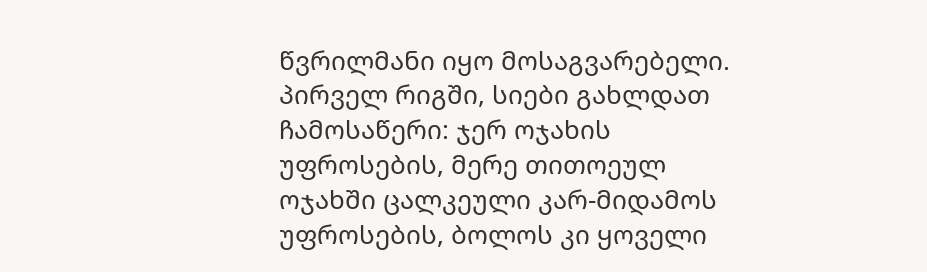წვრილმანი იყო მოსაგვარებელი. პირველ რიგში, სიები გახლდათ ჩამოსაწერი: ჯერ ოჯახის უფროსების, მერე თითოეულ ოჯახში ცალკეული კარ-მიდამოს უფროსების, ბოლოს კი ყოველი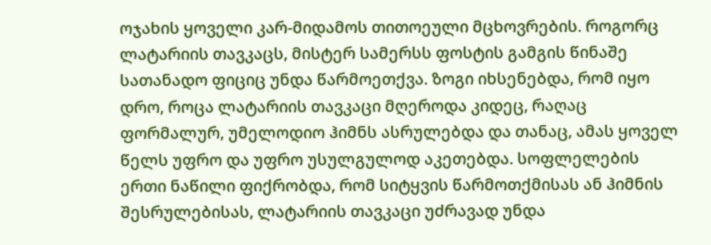ოჯახის ყოველი კარ-მიდამოს თითოეული მცხოვრების. როგორც ლატარიის თავკაცს, მისტერ სამერსს ფოსტის გამგის წინაშე სათანადო ფიციც უნდა წარმოეთქვა. ზოგი იხსენებდა, რომ იყო დრო, როცა ლატარიის თავკაცი მღეროდა კიდეც, რაღაც ფორმალურ, უმელოდიო ჰიმნს ასრულებდა და თანაც, ამას ყოველ წელს უფრო და უფრო უსულგულოდ აკეთებდა. სოფლელების ერთი ნაწილი ფიქრობდა, რომ სიტყვის წარმოთქმისას ან ჰიმნის შესრულებისას, ლატარიის თავკაცი უძრავად უნდა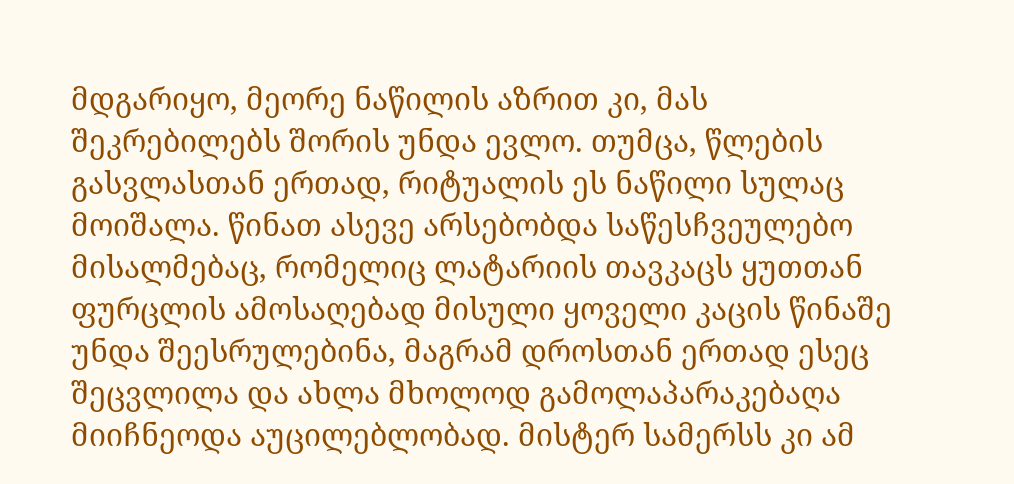მდგარიყო, მეორე ნაწილის აზრით კი, მას შეკრებილებს შორის უნდა ევლო. თუმცა, წლების გასვლასთან ერთად, რიტუალის ეს ნაწილი სულაც მოიშალა. წინათ ასევე არსებობდა საწესჩვეულებო მისალმებაც, რომელიც ლატარიის თავკაცს ყუთთან ფურცლის ამოსაღებად მისული ყოველი კაცის წინაშე უნდა შეესრულებინა, მაგრამ დროსთან ერთად ესეც შეცვლილა და ახლა მხოლოდ გამოლაპარაკებაღა მიიჩნეოდა აუცილებლობად. მისტერ სამერსს კი ამ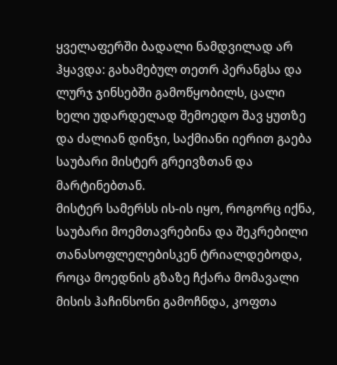ყველაფერში ბადალი ნამდვილად არ ჰყავდა: გახამებულ თეთრ პერანგსა და ლურჯ ჯინსებში გამოწყობილს, ცალი ხელი უდარდელად შემოედო შავ ყუთზე და ძალიან დინჯი, საქმიანი იერით გაება საუბარი მისტერ გრეივზთან და მარტინებთან.
მისტერ სამერსს ის-ის იყო, როგორც იქნა, საუბარი მოემთავრებინა და შეკრებილი თანასოფლელებისკენ ტრიალდებოდა, როცა მოედნის გზაზე ჩქარა მომავალი მისის ჰაჩინსონი გამოჩნდა, კოფთა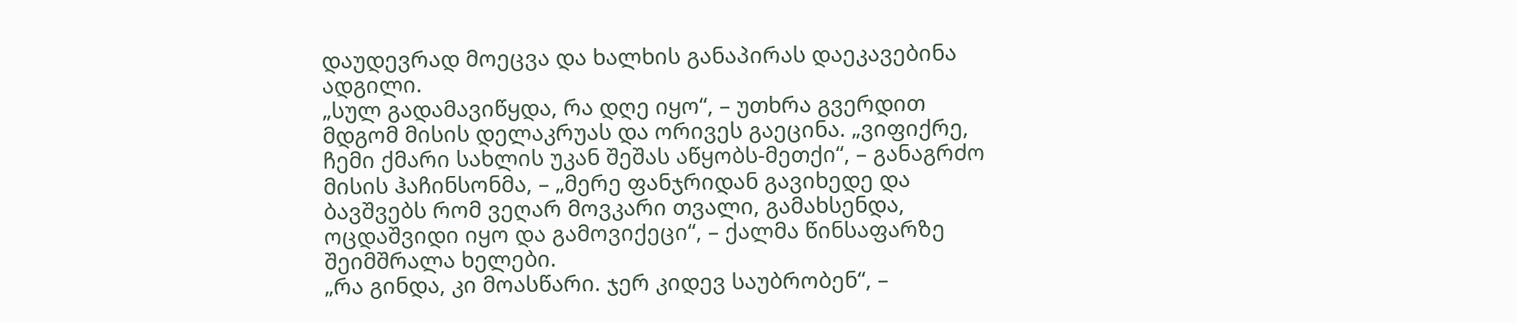დაუდევრად მოეცვა და ხალხის განაპირას დაეკავებინა ადგილი.
„სულ გადამავიწყდა, რა დღე იყო“, – უთხრა გვერდით მდგომ მისის დელაკრუას და ორივეს გაეცინა. „ვიფიქრე, ჩემი ქმარი სახლის უკან შეშას აწყობს-მეთქი“, – განაგრძო მისის ჰაჩინსონმა, – „მერე ფანჯრიდან გავიხედე და ბავშვებს რომ ვეღარ მოვკარი თვალი, გამახსენდა, ოცდაშვიდი იყო და გამოვიქეცი“, – ქალმა წინსაფარზე შეიმშრალა ხელები.
„რა გინდა, კი მოასწარი. ჯერ კიდევ საუბრობენ“, –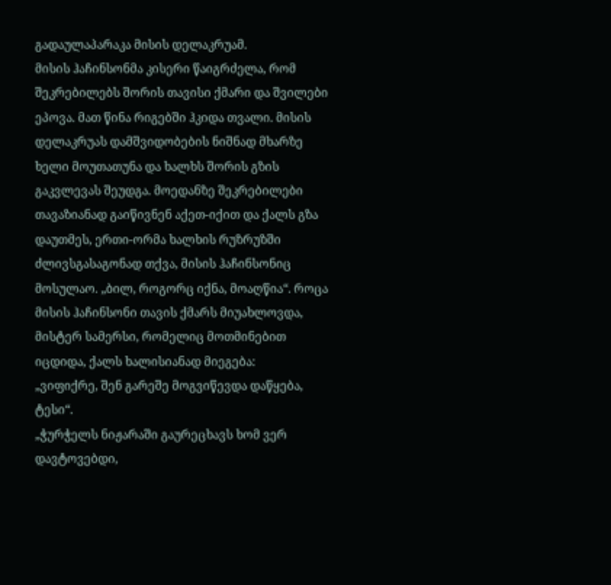გადაულაპარაკა მისის დელაკრუამ.
მისის ჰაჩინსონმა კისერი წაიგრძელა, რომ შეკრებილებს შორის თავისი ქმარი და შვილები ეპოვა. მათ წინა რიგებში ჰკიდა თვალი. მისის დელაკრუას დამშვიდობების ნიშნად მხარზე ხელი მოუთათუნა და ხალხს შორის გზის გაკვლევას შეუდგა. მოედანზე შეკრებილები თავაზიანად გაიწივნენ აქეთ-იქით და ქალს გზა დაუთმეს, ერთი-ორმა ხალხის რუზრუზში ძლივსგასაგონად თქვა, მისის ჰაჩინსონიც მოსულაო. „ბილ, როგორც იქნა, მოაღწია“. როცა მისის ჰაჩინსონი თავის ქმარს მიუახლოვდა, მისტერ სამერსი, რომელიც მოთმინებით იცდიდა, ქალს ხალისიანად მიეგება:
„ვიფიქრე, შენ გარეშე მოგვიწევდა დაწყება, ტესი“.
„ჭურჭელს ნიჟარაში გაურეცხავს ხომ ვერ დავტოვებდი,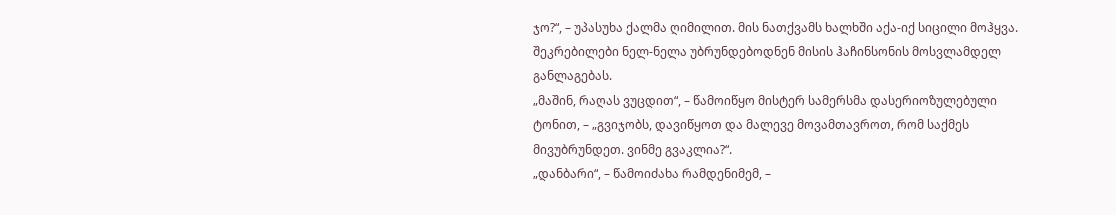ჯო?“, – უპასუხა ქალმა ღიმილით. მის ნათქვამს ხალხში აქა-იქ სიცილი მოჰყვა. შეკრებილები ნელ-ნელა უბრუნდებოდნენ მისის ჰაჩინსონის მოსვლამდელ განლაგებას.
„მაშინ, რაღას ვუცდით“, – წამოიწყო მისტერ სამერსმა დასერიოზულებული ტონით, – „გვიჯობს, დავიწყოთ და მალევე მოვამთავროთ, რომ საქმეს მივუბრუნდეთ. ვინმე გვაკლია?“.
„დანბარი“, – წამოიძახა რამდენიმემ, –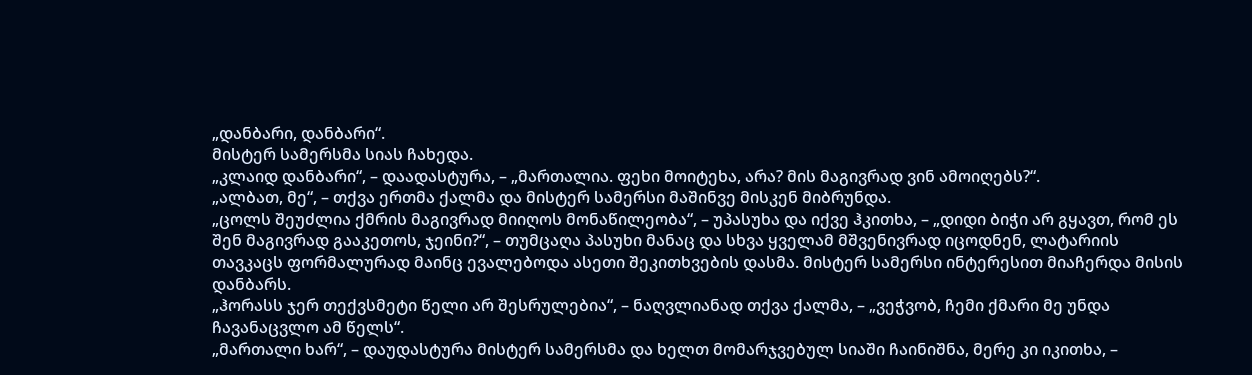„დანბარი, დანბარი“.
მისტერ სამერსმა სიას ჩახედა.
„კლაიდ დანბარი“, – დაადასტურა, – „მართალია. ფეხი მოიტეხა, არა? მის მაგივრად ვინ ამოიღებს?“.
„ალბათ, მე“, – თქვა ერთმა ქალმა და მისტერ სამერსი მაშინვე მისკენ მიბრუნდა.
„ცოლს შეუძლია ქმრის მაგივრად მიიღოს მონაწილეობა“, – უპასუხა და იქვე ჰკითხა, – „დიდი ბიჭი არ გყავთ, რომ ეს შენ მაგივრად გააკეთოს, ჯეინი?“, – თუმცაღა პასუხი მანაც და სხვა ყველამ მშვენივრად იცოდნენ, ლატარიის თავკაცს ფორმალურად მაინც ევალებოდა ასეთი შეკითხვების დასმა. მისტერ სამერსი ინტერესით მიაჩერდა მისის დანბარს.
„ჰორასს ჯერ თექვსმეტი წელი არ შესრულებია“, – ნაღვლიანად თქვა ქალმა, – „ვეჭვობ, ჩემი ქმარი მე უნდა ჩავანაცვლო ამ წელს“.
„მართალი ხარ“, – დაუდასტურა მისტერ სამერსმა და ხელთ მომარჯვებულ სიაში ჩაინიშნა, მერე კი იკითხა, –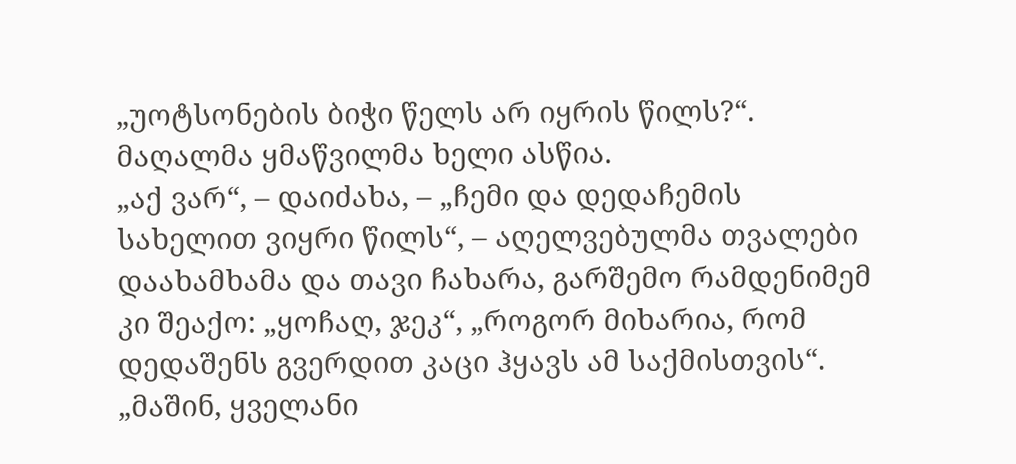„უოტსონების ბიჭი წელს არ იყრის წილს?“.
მაღალმა ყმაწვილმა ხელი ასწია.
„აქ ვარ“, – დაიძახა, – „ჩემი და დედაჩემის სახელით ვიყრი წილს“, – აღელვებულმა თვალები დაახამხამა და თავი ჩახარა, გარშემო რამდენიმემ კი შეაქო: „ყოჩაღ, ჯეკ“, „როგორ მიხარია, რომ დედაშენს გვერდით კაცი ჰყავს ამ საქმისთვის“.
„მაშინ, ყველანი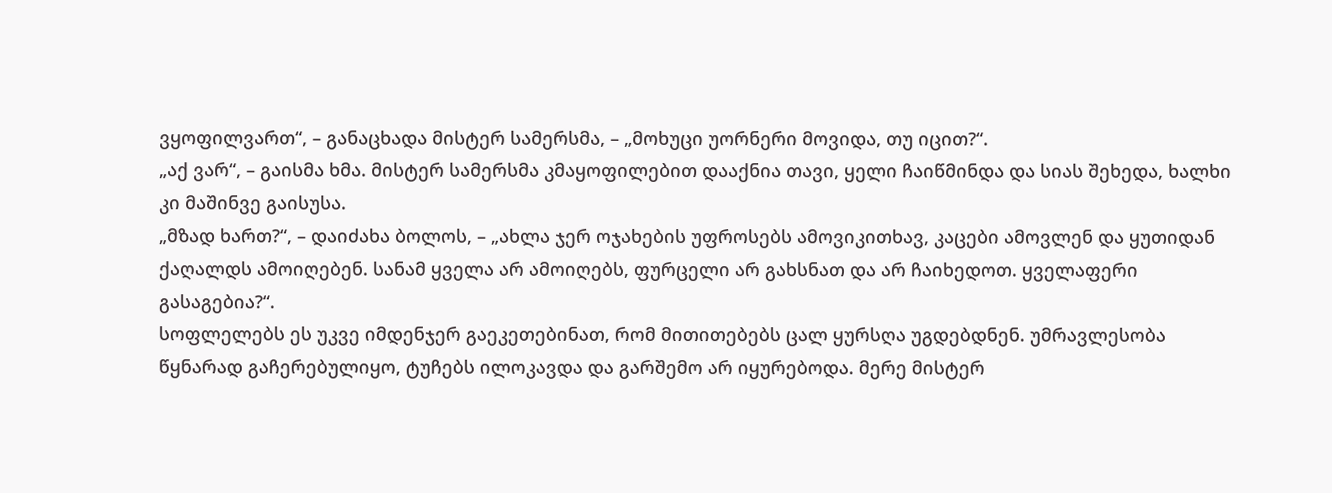ვყოფილვართ“, – განაცხადა მისტერ სამერსმა, – „მოხუცი უორნერი მოვიდა, თუ იცით?“.
„აქ ვარ“, – გაისმა ხმა. მისტერ სამერსმა კმაყოფილებით დააქნია თავი, ყელი ჩაიწმინდა და სიას შეხედა, ხალხი კი მაშინვე გაისუსა.
„მზად ხართ?“, – დაიძახა ბოლოს, – „ახლა ჯერ ოჯახების უფროსებს ამოვიკითხავ, კაცები ამოვლენ და ყუთიდან ქაღალდს ამოიღებენ. სანამ ყველა არ ამოიღებს, ფურცელი არ გახსნათ და არ ჩაიხედოთ. ყველაფერი გასაგებია?“.
სოფლელებს ეს უკვე იმდენჯერ გაეკეთებინათ, რომ მითითებებს ცალ ყურსღა უგდებდნენ. უმრავლესობა წყნარად გაჩერებულიყო, ტუჩებს ილოკავდა და გარშემო არ იყურებოდა. მერე მისტერ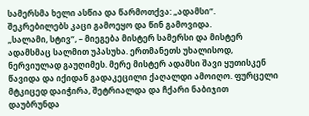სამერსმა ხელი ასწია და წარმოთქვა: „ადამსი“.
შეკრებილებს კაცი გამოეყო და წინ გამოვიდა.
„სალამი, სტივ“, – მიეგება მისტერ სამერსი და მისტერ ადამსმაც სალმით უპასუხა. ერთმანეთს უხალისოდ, ნერვიულად გაუღიმეს. მერე მისტერ ადამსი შავი ყუთისკენ წავიდა და იქიდან გადაკეცილი ქაღალდი ამოიღო. ფურცელი მტკიცედ დაიჭირა, შეტრიალდა და ჩქარი ნაბიჯით დაუბრუნდა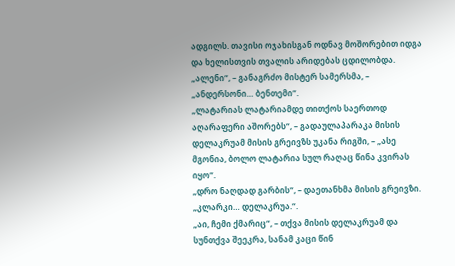ადგილს. თავისი ოჯახისგან ოდნავ მოშორებით იდგა და ხელისთვის თვალის არიდებას ცდილობდა.
„ალენი“, – განაგრძო მისტერ სამერსმა, – „ანდერსონი… ბენთემი“.
„ლატარიას ლატარიამდე თითქოს საერთოდ აღარაფერი აშორებს“, – გადაულაპარაკა მისის დელაკრუამ მისის გრეივზს უკანა რიგში, – „ასე მგონია, ბოლო ლატარია სულ რაღაც წინა კვირას იყო“.
„დრო ნაღდად გარბის“, – დაეთანხმა მისის გრეივზი.
„კლარკი… დელაკრუა.“.
„აი, ჩემი ქმარიც“, – თქვა მისის დელაკრუამ და სუნთქვა შეეკრა, სანამ კაცი წინ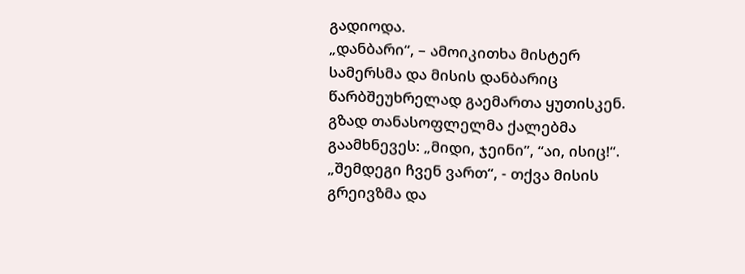გადიოდა.
„დანბარი“, – ამოიკითხა მისტერ სამერსმა და მისის დანბარიც წარბშეუხრელად გაემართა ყუთისკენ. გზად თანასოფლელმა ქალებმა გაამხნევეს: „მიდი, ჯეინი”, “აი, ისიც!“.
„შემდეგი ჩვენ ვართ“, - თქვა მისის გრეივზმა და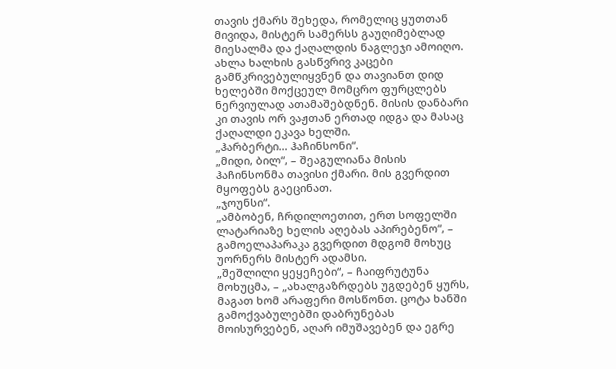თავის ქმარს შეხედა, რომელიც ყუთთან მივიდა, მისტერ სამერსს გაუღიმებლად მიესალმა და ქაღალდის ნაგლეჯი ამოიღო. ახლა ხალხის გასწვრივ კაცები გამწკრივებულიყვნენ და თავიანთ დიდ ხელებში მოქცეულ მომცრო ფურცლებს ნერვიულად ათამაშებდნენ. მისის დანბარი კი თავის ორ ვაჟთან ერთად იდგა და მასაც ქაღალდი ეკავა ხელში.
„ჰარბერტი… ჰაჩინსონი“.
„მიდი, ბილ“, – შეაგულიანა მისის ჰაჩინსონმა თავისი ქმარი. მის გვერდით მყოფებს გაეცინათ.
„ჯოუნსი“.
„ამბობენ, ჩრდილოეთით, ერთ სოფელში ლატარიაზე ხელის აღებას აპირებენო“, – გამოელაპარაკა გვერდით მდგომ მოხუც უორნერს მისტერ ადამსი.
„შეშლილი ყეყეჩები“, – ჩაიფრუტუნა მოხუცმა, – „ახალგაზრდებს უგდებენ ყურს, მაგათ ხომ არაფერი მოსწონთ. ცოტა ხანში გამოქვაბულებში დაბრუნებას მოისურვებენ, აღარ იმუშავებენ და ეგრე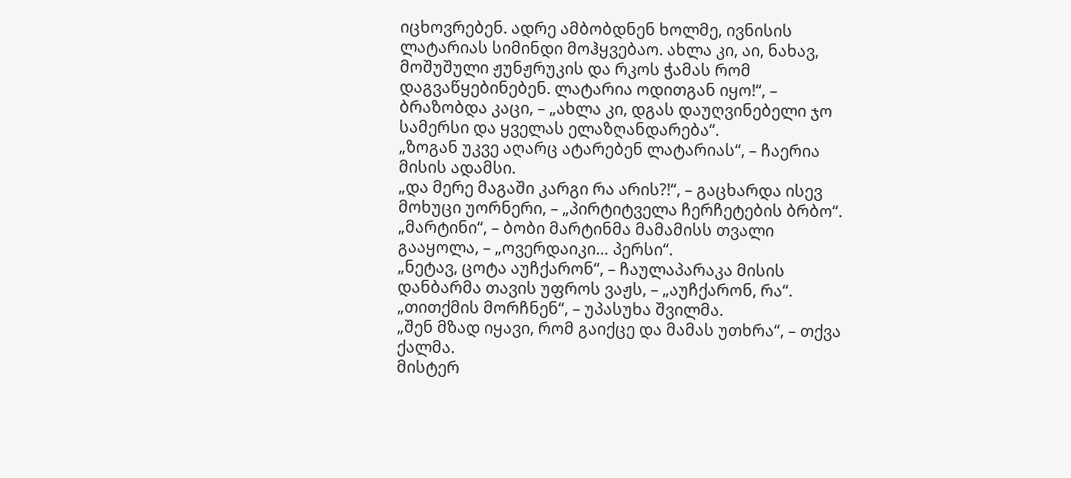იცხოვრებენ. ადრე ამბობდნენ ხოლმე, ივნისის ლატარიას სიმინდი მოჰყვებაო. ახლა კი, აი, ნახავ, მოშუშული ჟუნჟრუკის და რკოს ჭამას რომ დაგვაწყებინებენ. ლატარია ოდითგან იყო!“, – ბრაზობდა კაცი, – „ახლა კი, დგას დაუღვინებელი ჯო სამერსი და ყველას ელაზღანდარება“.
„ზოგან უკვე აღარც ატარებენ ლატარიას“, – ჩაერია მისის ადამსი.
„და მერე მაგაში კარგი რა არის?!“, – გაცხარდა ისევ მოხუცი უორნერი, – „პირტიტველა ჩერჩეტების ბრბო“.
„მარტინი“, – ბობი მარტინმა მამამისს თვალი გააყოლა, – „ოვერდაიკი… პერსი“.
„ნეტავ, ცოტა აუჩქარონ“, – ჩაულაპარაკა მისის დანბარმა თავის უფროს ვაჟს, – „აუჩქარონ, რა“.
„თითქმის მორჩნენ“, – უპასუხა შვილმა.
„შენ მზად იყავი, რომ გაიქცე და მამას უთხრა“, – თქვა ქალმა.
მისტერ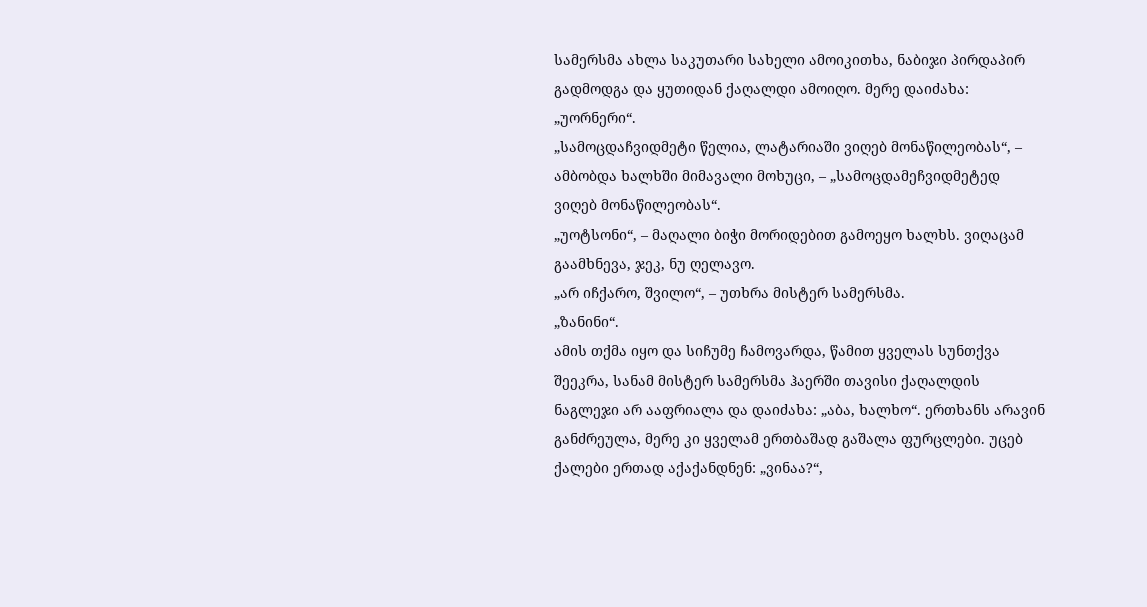სამერსმა ახლა საკუთარი სახელი ამოიკითხა, ნაბიჯი პირდაპირ გადმოდგა და ყუთიდან ქაღალდი ამოიღო. მერე დაიძახა: „უორნერი“.
„სამოცდაჩვიდმეტი წელია, ლატარიაში ვიღებ მონაწილეობას“, – ამბობდა ხალხში მიმავალი მოხუცი, – „სამოცდამეჩვიდმეტედ ვიღებ მონაწილეობას“.
„უოტსონი“, – მაღალი ბიჭი მორიდებით გამოეყო ხალხს. ვიღაცამ გაამხნევა, ჯეკ, ნუ ღელავო.
„არ იჩქარო, შვილო“, – უთხრა მისტერ სამერსმა.
„ზანინი“.
ამის თქმა იყო და სიჩუმე ჩამოვარდა, წამით ყველას სუნთქვა შეეკრა, სანამ მისტერ სამერსმა ჰაერში თავისი ქაღალდის ნაგლეჯი არ ააფრიალა და დაიძახა: „აბა, ხალხო“. ერთხანს არავინ განძრეულა, მერე კი ყველამ ერთბაშად გაშალა ფურცლები. უცებ ქალები ერთად აქაქანდნენ: „ვინაა?“,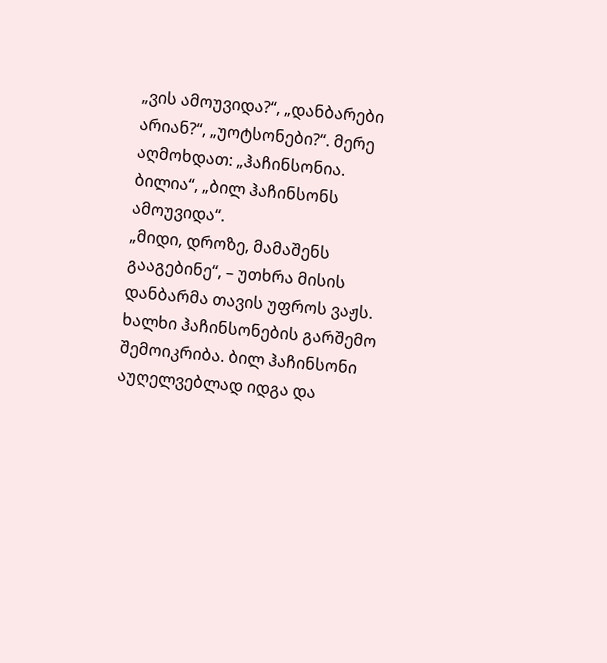„ვის ამოუვიდა?“, „დანბარები არიან?“, „უოტსონები?“. მერე აღმოხდათ: „ჰაჩინსონია. ბილია“, „ბილ ჰაჩინსონს ამოუვიდა“.
„მიდი, დროზე, მამაშენს გააგებინე“, – უთხრა მისის დანბარმა თავის უფროს ვაჟს.
ხალხი ჰაჩინსონების გარშემო შემოიკრიბა. ბილ ჰაჩინსონი აუღელვებლად იდგა და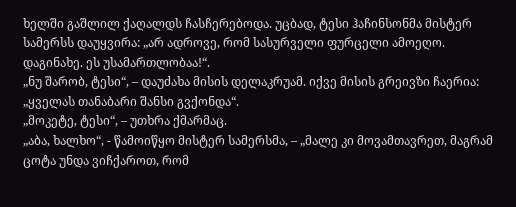ხელში გაშლილ ქაღალდს ჩასჩერებოდა. უცბად, ტესი ჰაჩინსონმა მისტერ სამერსს დაუყვირა: „არ ადროვე, რომ სასურველი ფურცელი ამოეღო. დაგინახე. ეს უსამართლობაა!“.
„ნუ შარობ, ტესი“, – დაუძახა მისის დელაკრუამ. იქვე მისის გრეივზი ჩაერია: „ყველას თანაბარი შანსი გვქონდა“.
„მოკეტე, ტესი“, – უთხრა ქმარმაც.
„აბა, ხალხო“, - წამოიწყო მისტერ სამერსმა, – „მალე კი მოვამთავრეთ, მაგრამ ცოტა უნდა ვიჩქაროთ, რომ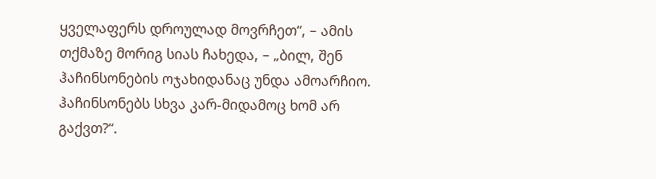ყველაფერს დროულად მოვრჩეთ“, – ამის თქმაზე მორიგ სიას ჩახედა, – „ბილ, შენ ჰაჩინსონების ოჯახიდანაც უნდა ამოარჩიო. ჰაჩინსონებს სხვა კარ-მიდამოც ხომ არ გაქვთ?“.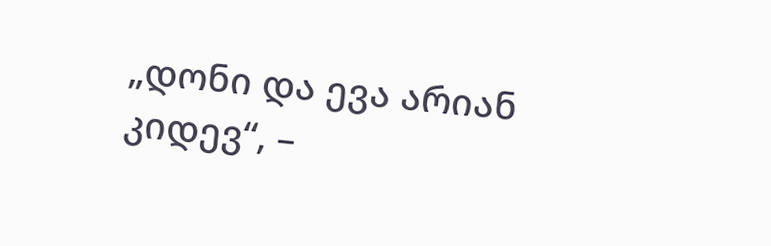„დონი და ევა არიან კიდევ“, –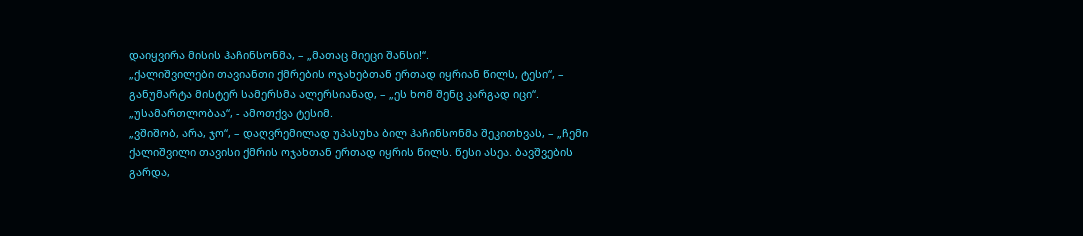დაიყვირა მისის ჰაჩინსონმა, – „მათაც მიეცი შანსი!“.
„ქალიშვილები თავიანთი ქმრების ოჯახებთან ერთად იყრიან წილს, ტესი“, – განუმარტა მისტერ სამერსმა ალერსიანად, – „ეს ხომ შენც კარგად იცი“.
„უსამართლობაა“, - ამოთქვა ტესიმ.
„ვშიშობ, არა, ჯო“, – დაღვრემილად უპასუხა ბილ ჰაჩინსონმა შეკითხვას, – „ჩემი ქალიშვილი თავისი ქმრის ოჯახთან ერთად იყრის წილს. წესი ასეა. ბავშვების გარდა,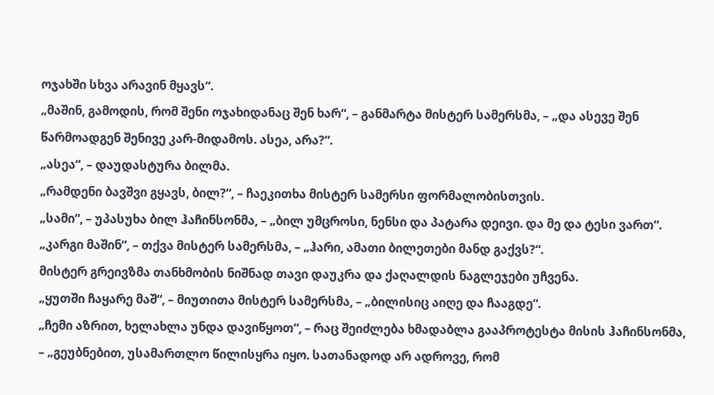ოჯახში სხვა არავინ მყავს“.
„მაშინ, გამოდის, რომ შენი ოჯახიდანაც შენ ხარ“, – განმარტა მისტერ სამერსმა, – „და ასევე შენ წარმოადგენ შენივე კარ-მიდამოს. ასეა, არა?“.
„ასეა“, – დაუდასტურა ბილმა.
„რამდენი ბავშვი გყავს, ბილ?“, – ჩაეკითხა მისტერ სამერსი ფორმალობისთვის.
„სამი“, – უპასუხა ბილ ჰაჩინსონმა, – „ბილ უმცროსი, ნენსი და პატარა დეივი. და მე და ტესი ვართ“.
„კარგი მაშინ“, – თქვა მისტერ სამერსმა, – „ჰარი, ამათი ბილეთები მანდ გაქვს?“.
მისტერ გრეივზმა თანხმობის ნიშნად თავი დაუკრა და ქაღალდის ნაგლეჯები უჩვენა.
„ყუთში ჩაყარე მაშ“, – მიუთითა მისტერ სამერსმა, – „ბილისიც აიღე და ჩააგდე“.
„ჩემი აზრით, ხელახლა უნდა დავიწყოთ“, – რაც შეიძლება ხმადაბლა გააპროტესტა მისის ჰაჩინსონმა, – „გეუბნებით, უსამართლო წილისყრა იყო. სათანადოდ არ ადროვე, რომ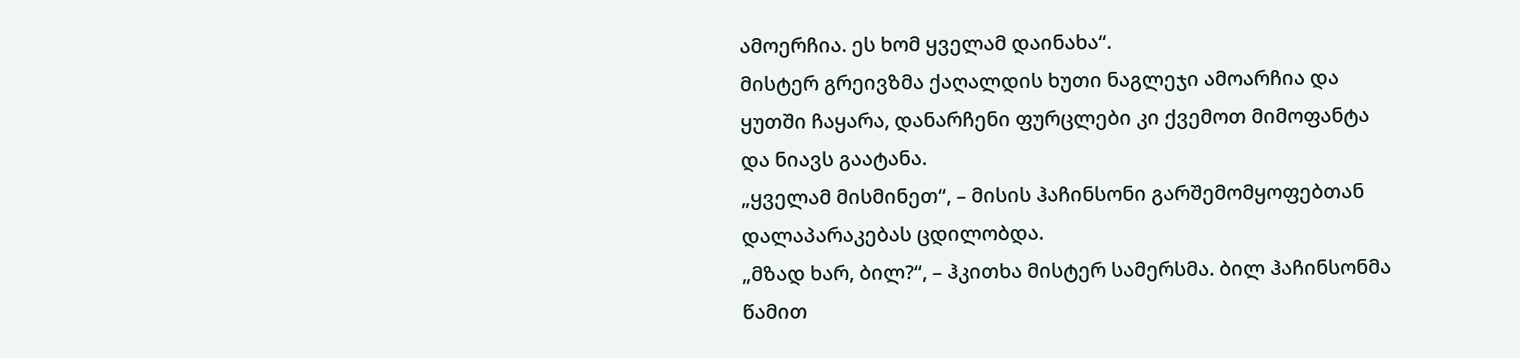ამოერჩია. ეს ხომ ყველამ დაინახა“.
მისტერ გრეივზმა ქაღალდის ხუთი ნაგლეჯი ამოარჩია და ყუთში ჩაყარა, დანარჩენი ფურცლები კი ქვემოთ მიმოფანტა და ნიავს გაატანა.
„ყველამ მისმინეთ“, – მისის ჰაჩინსონი გარშემომყოფებთან დალაპარაკებას ცდილობდა.
„მზად ხარ, ბილ?“, – ჰკითხა მისტერ სამერსმა. ბილ ჰაჩინსონმა წამით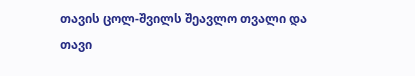თავის ცოლ-შვილს შეავლო თვალი და თავი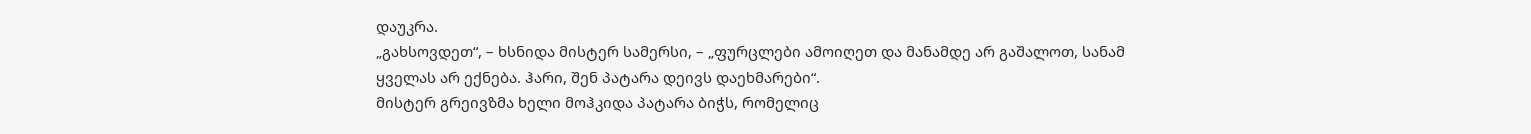დაუკრა.
„გახსოვდეთ“, – ხსნიდა მისტერ სამერსი, – „ფურცლები ამოიღეთ და მანამდე არ გაშალოთ, სანამ ყველას არ ექნება. ჰარი, შენ პატარა დეივს დაეხმარები“.
მისტერ გრეივზმა ხელი მოჰკიდა პატარა ბიჭს, რომელიც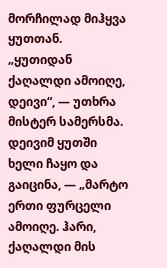მორჩილად მიჰყვა ყუთთან.
„ყუთიდან ქაღალდი ამოიღე, დეივი“, — უთხრა მისტერ სამერსმა. დეივიმ ყუთში ხელი ჩაყო და გაიცინა, — „მარტო ერთი ფურცელი ამოიღე. ჰარი, ქაღალდი მის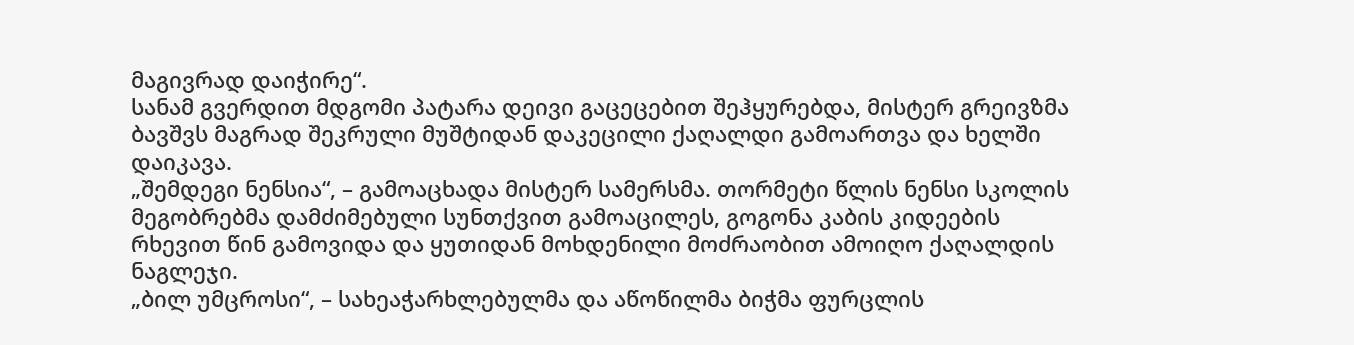მაგივრად დაიჭირე“.
სანამ გვერდით მდგომი პატარა დეივი გაცეცებით შეჰყურებდა, მისტერ გრეივზმა ბავშვს მაგრად შეკრული მუშტიდან დაკეცილი ქაღალდი გამოართვა და ხელში დაიკავა.
„შემდეგი ნენსია“, – გამოაცხადა მისტერ სამერსმა. თორმეტი წლის ნენსი სკოლის მეგობრებმა დამძიმებული სუნთქვით გამოაცილეს, გოგონა კაბის კიდეების რხევით წინ გამოვიდა და ყუთიდან მოხდენილი მოძრაობით ამოიღო ქაღალდის ნაგლეჯი.
„ბილ უმცროსი“, – სახეაჭარხლებულმა და აწოწილმა ბიჭმა ფურცლის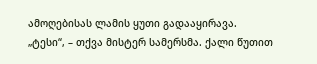ამოღებისას ლამის ყუთი გადააყირავა.
„ტესი“, – თქვა მისტერ სამერსმა. ქალი წუთით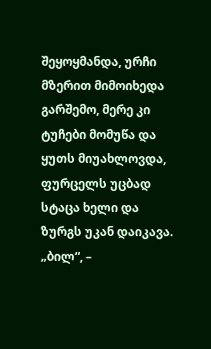შეყოყმანდა, ურჩი მზერით მიმოიხედა გარშემო, მერე კი ტუჩები მომუწა და ყუთს მიუახლოვდა, ფურცელს უცბად სტაცა ხელი და ზურგს უკან დაიკავა.
„ბილ“, –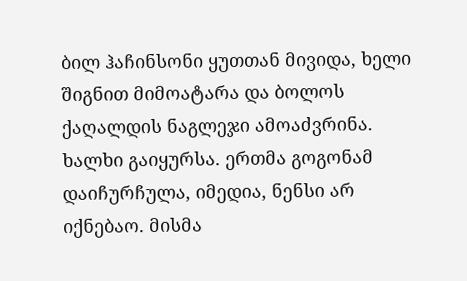ბილ ჰაჩინსონი ყუთთან მივიდა, ხელი შიგნით მიმოატარა და ბოლოს ქაღალდის ნაგლეჯი ამოაძვრინა.
ხალხი გაიყურსა. ერთმა გოგონამ დაიჩურჩულა, იმედია, ნენსი არ იქნებაო. მისმა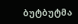ბუტბუტმა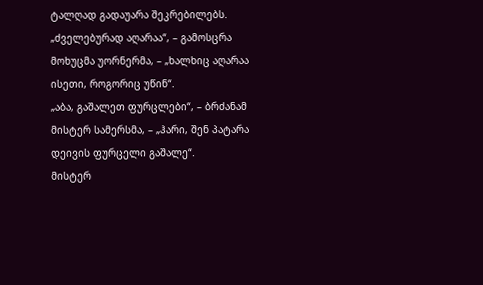ტალღად გადაუარა შეკრებილებს.
„ძველებურად აღარაა“, – გამოსცრა მოხუცმა უორნერმა, – „ხალხიც აღარაა ისეთი, როგორიც უწინ“.
„აბა, გაშალეთ ფურცლები“, – ბრძანამ მისტერ სამერსმა, – „ჰარი, შენ პატარა დეივის ფურცელი გაშალე“.
მისტერ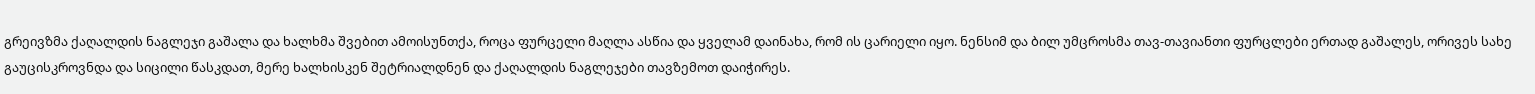გრეივზმა ქაღალდის ნაგლეჯი გაშალა და ხალხმა შვებით ამოისუნთქა, როცა ფურცელი მაღლა ასწია და ყველამ დაინახა, რომ ის ცარიელი იყო. ნენსიმ და ბილ უმცროსმა თავ-თავიანთი ფურცლები ერთად გაშალეს, ორივეს სახე გაუცისკროვნდა და სიცილი წასკდათ, მერე ხალხისკენ შეტრიალდნენ და ქაღალდის ნაგლეჯები თავზემოთ დაიჭირეს.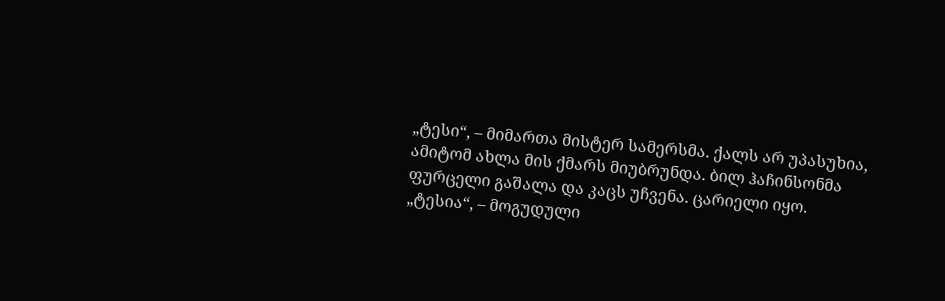„ტესი“, – მიმართა მისტერ სამერსმა. ქალს არ უპასუხია, ამიტომ ახლა მის ქმარს მიუბრუნდა. ბილ ჰაჩინსონმა ფურცელი გაშალა და კაცს უჩვენა. ცარიელი იყო.
„ტესია“, – მოგუდული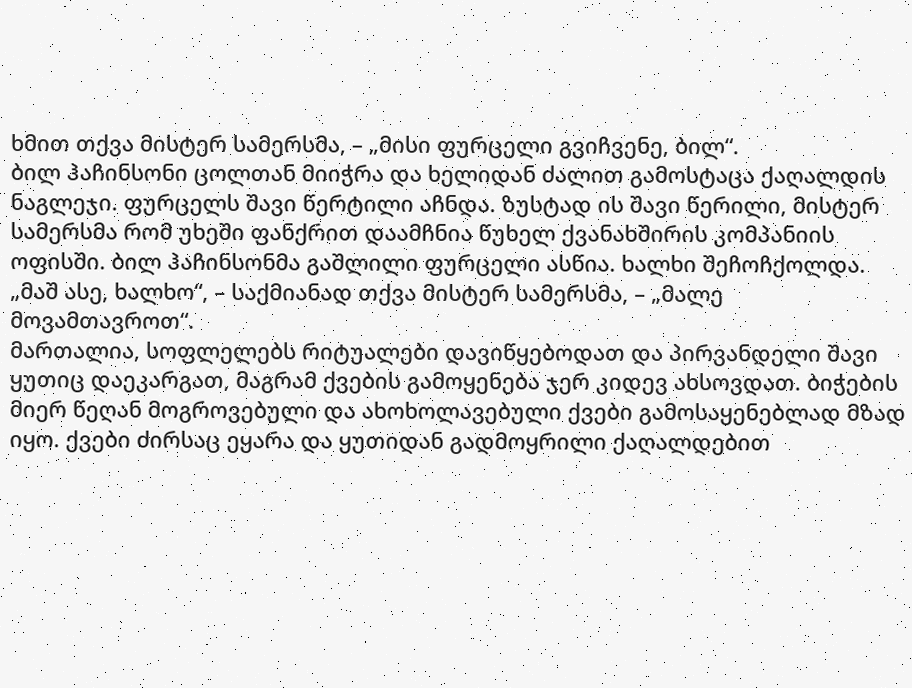ხმით თქვა მისტერ სამერსმა, – „მისი ფურცელი გვიჩვენე, ბილ“.
ბილ ჰაჩინსონი ცოლთან მიიჭრა და ხელიდან ძალით გამოსტაცა ქაღალდის ნაგლეჯი. ფურცელს შავი წერტილი აჩნდა. ზუსტად ის შავი წერილი, მისტერ სამერსმა რომ უხეში ფანქრით დაამჩნია წუხელ ქვანახშირის კომპანიის ოფისში. ბილ ჰაჩინსონმა გაშლილი ფურცელი ასწია. ხალხი შეჩოჩქოლდა.
„მაშ ასე, ხალხო“, – საქმიანად თქვა მისტერ სამერსმა, – „მალე მოვამთავროთ“.
მართალია, სოფლელებს რიტუალები დავიწყებოდათ და პირვანდელი შავი ყუთიც დაეკარგათ, მაგრამ ქვების გამოყენება ჯერ კიდევ ახსოვდათ. ბიჭების მიერ წეღან მოგროვებული და ახოხოლავებული ქვები გამოსაყენებლად მზად იყო. ქვები ძირსაც ეყარა და ყუთიდან გადმოყრილი ქაღალდებით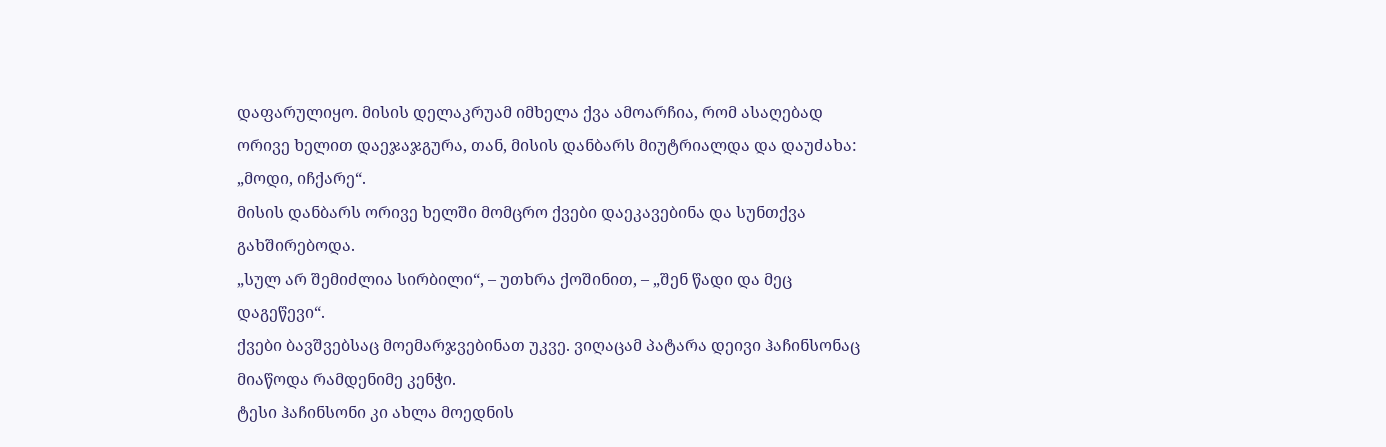დაფარულიყო. მისის დელაკრუამ იმხელა ქვა ამოარჩია, რომ ასაღებად ორივე ხელით დაეჯაჯგურა, თან, მისის დანბარს მიუტრიალდა და დაუძახა: „მოდი, იჩქარე“.
მისის დანბარს ორივე ხელში მომცრო ქვები დაეკავებინა და სუნთქვა გახშირებოდა.
„სულ არ შემიძლია სირბილი“, – უთხრა ქოშინით, – „შენ წადი და მეც დაგეწევი“.
ქვები ბავშვებსაც მოემარჯვებინათ უკვე. ვიღაცამ პატარა დეივი ჰაჩინსონაც მიაწოდა რამდენიმე კენჭი.
ტესი ჰაჩინსონი კი ახლა მოედნის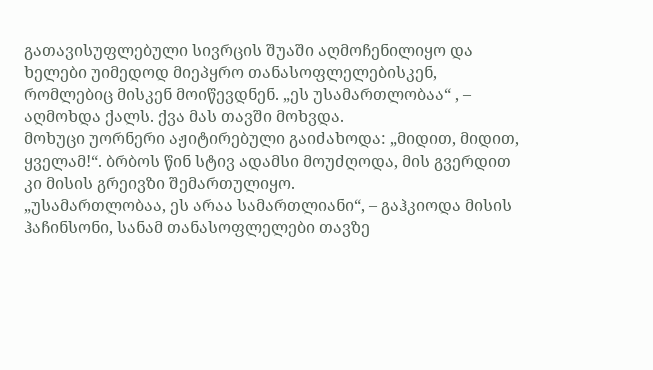გათავისუფლებული სივრცის შუაში აღმოჩენილიყო და ხელები უიმედოდ მიეპყრო თანასოფლელებისკენ, რომლებიც მისკენ მოიწევდნენ. „ეს უსამართლობაა“ , – აღმოხდა ქალს. ქვა მას თავში მოხვდა.
მოხუცი უორნერი აჟიტირებული გაიძახოდა: „მიდით, მიდით, ყველამ!“. ბრბოს წინ სტივ ადამსი მოუძღოდა, მის გვერდით კი მისის გრეივზი შემართულიყო.
„უსამართლობაა, ეს არაა სამართლიანი“, – გაჰკიოდა მისის ჰაჩინსონი, სანამ თანასოფლელები თავზე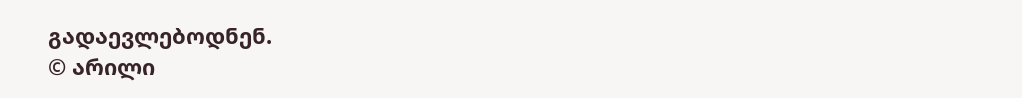გადაევლებოდნენ.
© არილი